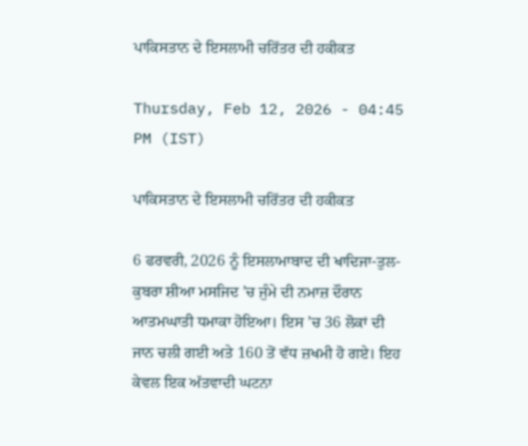ਪਾਕਿਸਤਾਨ ਦੇ ਇਸਲਾਮੀ ਚਰਿੱਤਰ ਦੀ ਹਕੀਕਤ

Thursday, Feb 12, 2026 - 04:45 PM (IST)

ਪਾਕਿਸਤਾਨ ਦੇ ਇਸਲਾਮੀ ਚਰਿੱਤਰ ਦੀ ਹਕੀਕਤ

6 ਫਰਵਰੀ, 2026 ਨੂੰ ਇਸਲਾਮਾਬਾਦ ਦੀ ਖਾਦਿਜਾ-ਤੁਲ-ਕੁਬਰਾ ਸ਼ੀਆ ਮਸਜਿਦ ’ਚ ਜੁੰਮੇ ਦੀ ਨਮਾਜ਼ ਦੌਰਾਨ ਆਤਮਘਾਤੀ ਧਮਾਕਾ ਹੋਇਆ। ਇਸ ’ਚ 36 ਲੋਕਾਂ ਦੀ ਜਾਨ ਚਲੀ ਗਈ ਅਤੇ 160 ਤੋਂ ਵੱਧ ਜ਼ਖਮੀ ਹੋ ਗਏ। ਇਹ ਕੇਵਲ ਇਕ ਅੱਤਵਾਦੀ ਘਟਨਾ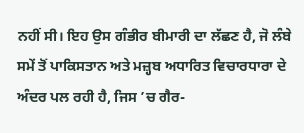ਨਹੀਂ ਸੀ। ਇਹ ਉਸ ਗੰਭੀਰ ਬੀਮਾਰੀ ਦਾ ਲੱਛਣ ਹੈ, ਜੋ ਲੰਬੇ ਸਮੇਂ ਤੋਂ ਪਾਕਿਸਤਾਨ ਅਤੇ ਮਜ਼੍ਹਬ ਅਧਾਰਿਤ ਵਿਚਾਰਧਾਰਾ ਦੇ ਅੰਦਰ ਪਲ ਰਹੀ ਹੈ, ਜਿਸ ’ਚ ਗੈਰ-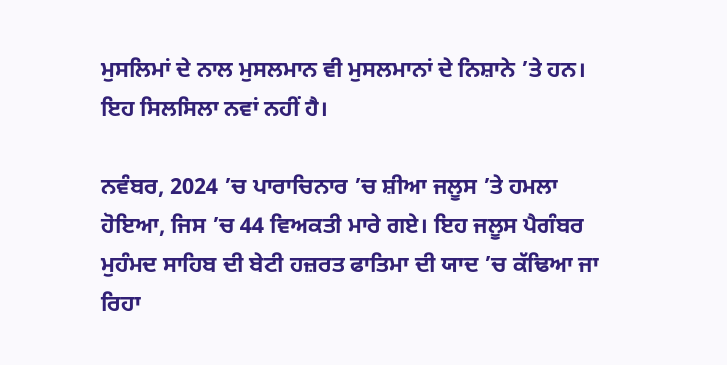ਮੁਸਲਿਮਾਂ ਦੇ ਨਾਲ ਮੁਸਲਮਾਨ ਵੀ ਮੁਸਲਮਾਨਾਂ ਦੇ ਨਿਸ਼ਾਨੇ ’ਤੇ ਹਨ। ਇਹ ਸਿਲਸਿਲਾ ਨਵਾਂ ਨਹੀਂ ਹੈ।

ਨਵੰਬਰ, 2024 ’ਚ ਪਾਰਾਚਿਨਾਰ ’ਚ ਸ਼ੀਆ ਜਲੂਸ ’ਤੇ ਹਮਲਾ ਹੋਇਆ, ਜਿਸ ’ਚ 44 ਵਿਅਕਤੀ ਮਾਰੇ ਗਏ। ਇਹ ਜਲੂਸ ਪੈਗੰਬਰ ਮੁਹੰਮਦ ਸਾਹਿਬ ਦੀ ਬੇਟੀ ਹਜ਼ਰਤ ਫਾਤਿਮਾ ਦੀ ਯਾਦ ’ਚ ਕੱਢਿਆ ਜਾ ਰਿਹਾ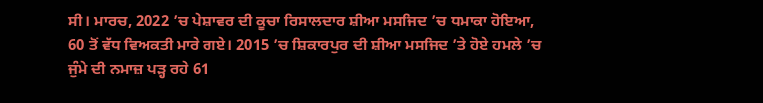ਸੀ। ਮਾਰਚ, 2022 ’ਚ ਪੇਸ਼ਾਵਰ ਦੀ ਕੂਚਾ ਰਿਸਾਲਦਾਰ ਸ਼ੀਆ ਮਸਜਿਦ ’ਚ ਧਮਾਕਾ ਹੋਇਆ, 60 ਤੋਂ ਵੱਧ ਵਿਅਕਤੀ ਮਾਰੇ ਗਏ। 2015 ’ਚ ਸ਼ਿਕਾਰਪੁਰ ਦੀ ਸ਼ੀਆ ਮਸਜਿਦ ’ਤੇ ਹੋਏ ਹਮਲੇ ’ਚ ਜੁੰਮੇ ਦੀ ਨਮਾਜ਼ ਪੜ੍ਹ ਰਹੇ 61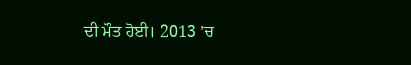ਦੀ ਮੌਤ ਹੋਈ। 2013 ’ਚ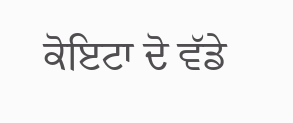ਕੋਇਟਾ ਦੋ ਵੱਡੇ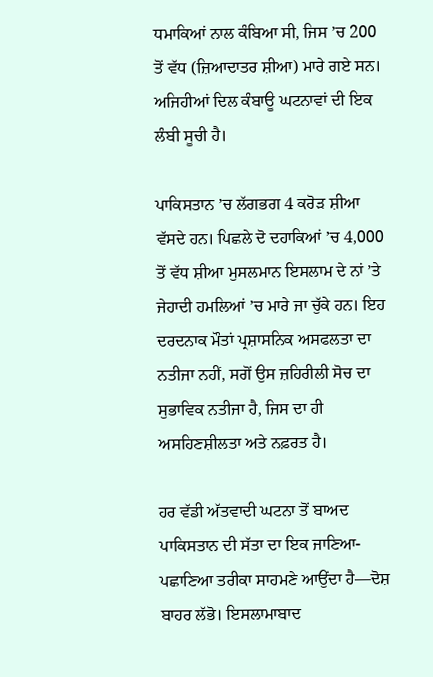ਧਮਾਕਿਆਂ ਨਾਲ ਕੰਬਿਆ ਸੀ, ਜਿਸ ’ਚ 200 ਤੋਂ ਵੱਧ (ਜ਼ਿਆਦਾਤਰ ਸ਼ੀਆ) ਮਾਰੇ ਗਏ ਸਨ। ਅਜਿਹੀਆਂ ਦਿਲ ਕੰਬਾਊ ਘਟਨਾਵਾਂ ਦੀ ਇਕ ਲੰਬੀ ਸੂਚੀ ਹੈ।

ਪਾਕਿਸਤਾਨ ’ਚ ਲੱਗਭਗ 4 ਕਰੋੜ ਸ਼ੀਆ ਵੱਸਦੇ ਹਨ। ਪਿਛਲੇ ਦੋ ਦਹਾਕਿਆਂ ’ਚ 4,000 ਤੋਂ ਵੱਧ ਸ਼ੀਆ ਮੁਸਲਮਾਨ ਇਸਲਾਮ ਦੇ ਨਾਂ ’ਤੇ ਜੇਹਾਦੀ ਹਮਲਿਆਂ ’ਚ ਮਾਰੇ ਜਾ ਚੁੱਕੇ ਹਨ। ਇਹ ਦਰਦਨਾਕ ਮੌਤਾਂ ਪ੍ਰਸ਼ਾਸਨਿਕ ਅਸਫਲਤਾ ਦਾ ਨਤੀਜਾ ਨਹੀਂ, ਸਗੋਂ ਉਸ ਜ਼ਹਿਰੀਲੀ ਸੋਚ ਦਾ ਸੁਭਾਵਿਕ ਨਤੀਜਾ ਹੈ, ਜਿਸ ਦਾ ਹੀ ਅਸਹਿਣਸ਼ੀਲਤਾ ਅਤੇ ਨਫ਼ਰਤ ਹੈ।

ਹਰ ਵੱਡੀ ਅੱਤਵਾਦੀ ਘਟਨਾ ਤੋਂ ਬਾਅਦ ਪਾਕਿਸਤਾਨ ਦੀ ਸੱਤਾ ਦਾ ਇਕ ਜਾਣਿਆ-ਪਛਾਣਿਆ ਤਰੀਕਾ ਸਾਹਮਣੇ ਆਉਂਦਾ ਹੈ—ਦੋਸ਼ ਬਾਹਰ ਲੱਭੋ। ਇਸਲਾਮਾਬਾਦ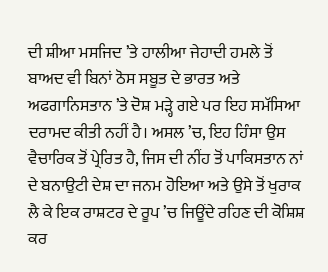ਦੀ ਸ਼ੀਆ ਮਸਜਿਦ ’ਤੇ ਹਾਲੀਆ ਜੇਹਾਦੀ ਹਮਲੇ ਤੋਂ ਬਾਅਦ ਵੀ ਬਿਨਾਂ ਠੋਸ ਸਬੂਤ ਦੇ ਭਾਰਤ ਅਤੇ ਅਫਗਾਨਿਸਤਾਨ ’ਤੇ ਦੋਸ਼ ਮੜ੍ਹੇ ਗਏ ਪਰ ਇਹ ਸਮੱਸਿਆ ਦਰਾਮਦ ਕੀਤੀ ਨਹੀਂ ਹੈ। ਅਸਲ ’ਚ, ਇਹ ਹਿੰਸਾ ਉਸ ਵੈਚਾਰਿਕ ਤੋਂ ਪ੍ਰੇਰਿਤ ਹੈ, ਜਿਸ ਦੀ ਨੀਂਹ ਤੋਂ ਪਾਕਿਸਤਾਨ ਨਾਂ ਦੇ ਬਨਾਉਟੀ ਦੇਸ਼ ਦਾ ਜਨਮ ਹੋਇਆ ਅਤੇ ਉਸੇ ਤੋਂ ਖੁਰਾਕ ਲੈ ਕੇ ਇਕ ਰਾਸ਼ਟਰ ਦੇ ਰੂਪ ’ਚ ਜਿਊਂਦੇ ਰਹਿਣ ਦੀ ਕੋਸ਼ਿਸ਼ ਕਰ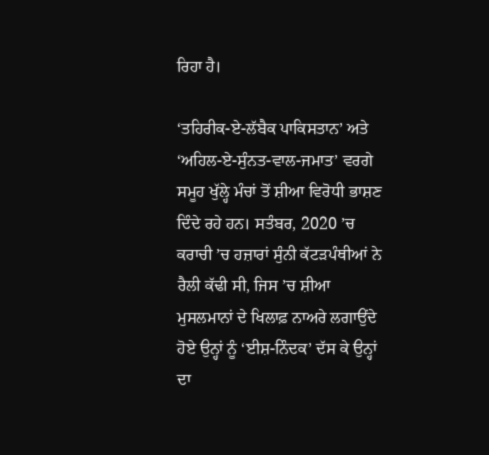ਰਿਹਾ ਹੈ।

‘ਤਹਿਰੀਕ-ਏ-ਲੱਬੈਕ ਪਾਕਿਸਤਾਨ’ ਅਤੇ ‘ਅਹਿਲ-ਏ-ਸੁੰਨਤ-ਵਾਲ-ਜਮਾਤ’ ਵਰਗੇ ਸਮੂਹ ਖੁੱਲ੍ਹੇ ਮੰਚਾਂ ਤੋਂ ਸ਼ੀਆ ਵਿਰੋਧੀ ਭਾਸ਼ਣ ਦਿੰਦੇ ਰਹੇ ਹਨ। ਸਤੰਬਰ, 2020 ’ਚ ਕਰਾਚੀ ’ਚ ਹਜ਼ਾਰਾਂ ਸੁੰਨੀ ਕੱਟੜਪੰਥੀਆਂ ਨੇ ਰੈਲੀ ਕੱਢੀ ਸੀ, ਜਿਸ ’ਚ ਸ਼ੀਆ ਮੁਸਲਮਾਨਾਂ ਦੇ ਖਿਲਾਫ਼ ਨਾਅਰੇ ਲਗਾਉਂਦੇ ਹੋਏ ਉਨ੍ਹਾਂ ਨੂੰ ‘ਈਸ਼-ਨਿੰਦਕ’ ਦੱਸ ਕੇ ਉਨ੍ਹਾਂ ਦਾ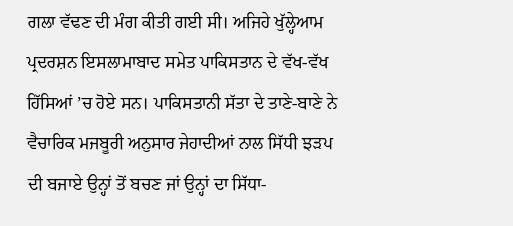ਗਲਾ ਵੱਢਣ ਦੀ ਮੰਗ ਕੀਤੀ ਗਈ ਸੀ। ਅਜਿਹੇ ਖੁੱਲ੍ਹੇਆਮ ਪ੍ਰਦਰਸ਼ਨ ਇਸਲਾਮਾਬਾਦ ਸਮੇਤ ਪਾਕਿਸਤਾਨ ਦੇ ਵੱਖ-ਵੱਖ ਹਿੱਸਿਆਂ ’ਚ ਹੋਏ ਸਨ। ਪਾਕਿਸਤਾਨੀ ਸੱਤਾ ਦੇ ਤਾਣੇ-ਬਾਣੇ ਨੇ ਵੈਚਾਰਿਕ ਮਜਬੂਰੀ ਅਨੁਸਾਰ ਜੇਹਾਦੀਆਂ ਨਾਲ ਸਿੱਧੀ ਝੜਪ ਦੀ ਬਜਾਏ ਉਨ੍ਹਾਂ ਤੋਂ ਬਚਣ ਜਾਂ ਉਨ੍ਹਾਂ ਦਾ ਸਿੱਧਾ-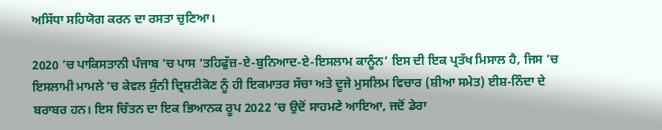ਅਸਿੱਧਾ ਸਹਿਯੋਗ ਕਰਨ ਦਾ ਰਸਤਾ ਚੁਣਿਆ।

2020 ’ਚ ਪਾਕਿਸਤਾਨੀ ਪੰਜਾਬ ’ਚ ਪਾਸ ‘ਤਹਿਫੁੱਜ਼-ਏ-ਬੁਨਿਆਦ-ਏ-ਇਸਲਾਮ ਕਾਨੂੰਨ’ ਇਸ ਦੀ ਇਕ ਪ੍ਰਤੱਖ ਮਿਸਾਲ ਹੈ, ਜਿਸ ’ਚ ਇਸਲਾਮੀ ਮਾਮਲੇ ’ਚ ਕੇਵਲ ਸੁੰਨੀ ਦ੍ਰਿਸ਼ਟੀਕੋਣ ਨੂੰ ਹੀ ਇਕਮਾਤਰ ਸੱਚਾ ਅਤੇ ਦੂਜੇ ਮੁਸਲਿਮ ਵਿਚਾਰ (ਸ਼ੀਆ ਸਮੇਤ) ਈਸ਼-ਨਿੰਦਾ ਦੇ ਬਰਾਬਰ ਹਨ। ਇਸ ਚਿੰਤਨ ਦਾ ਇਕ ਭਿਆਨਕ ਰੂਪ 2022 ’ਚ ਉਦੋਂ ਸਾਹਮਣੇ ਆਇਆ, ਜਦੋਂ ਡੇਰਾ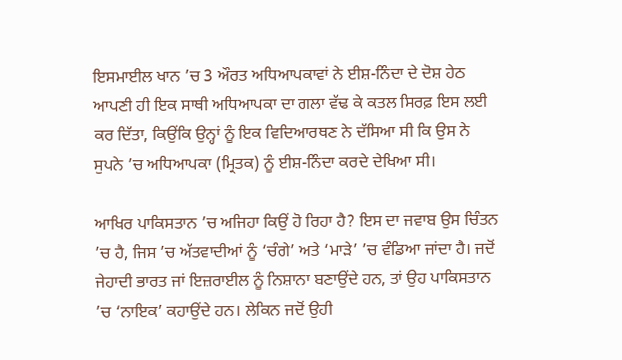ਇਸਮਾਈਲ ਖਾਨ ’ਚ 3 ਔਰਤ ਅਧਿਆਪਕਾਵਾਂ ਨੇ ਈਸ਼-ਨਿੰਦਾ ਦੇ ਦੋਸ਼ ਹੇਠ ਆਪਣੀ ਹੀ ਇਕ ਸਾਥੀ ਅਧਿਆਪਕਾ ਦਾ ਗਲਾ ਵੱਢ ਕੇ ਕਤਲ ਸਿਰਫ਼ ਇਸ ਲਈ ਕਰ ਦਿੱਤਾ, ਕਿਉਂਕਿ ਉਨ੍ਹਾਂ ਨੂੰ ਇਕ ਵਿਦਿਆਰਥਣ ਨੇ ਦੱਸਿਆ ਸੀ ਕਿ ਉਸ ਨੇ ਸੁਪਨੇ ’ਚ ਅਧਿਆਪਕਾ (ਮ੍ਰਿਤਕ) ਨੂੰ ਈਸ਼-ਨਿੰਦਾ ਕਰਦੇ ਦੇਖਿਆ ਸੀ।

ਆਖਿਰ ਪਾਕਿਸਤਾਨ ’ਚ ਅਜਿਹਾ ਕਿਉਂ ਹੋ ਰਿਹਾ ਹੈ? ਇਸ ਦਾ ਜਵਾਬ ਉਸ ਚਿੰਤਨ ’ਚ ਹੈ, ਜਿਸ ’ਚ ਅੱਤਵਾਦੀਆਂ ਨੂੰ ‘ਚੰਗੇ’ ਅਤੇ ‘ਮਾੜੇ’ ’ਚ ਵੰਡਿਆ ਜਾਂਦਾ ਹੈ। ਜਦੋਂ ਜੇਹਾਦੀ ਭਾਰਤ ਜਾਂ ਇਜ਼ਰਾਈਲ ਨੂੰ ਨਿਸ਼ਾਨਾ ਬਣਾਉਂਦੇ ਹਨ, ਤਾਂ ਉਹ ਪਾਕਿਸਤਾਨ ’ਚ ‘ਨਾਇਕ’ ਕਹਾਉਂਦੇ ਹਨ। ਲੇਕਿਨ ਜਦੋਂ ਉਹੀ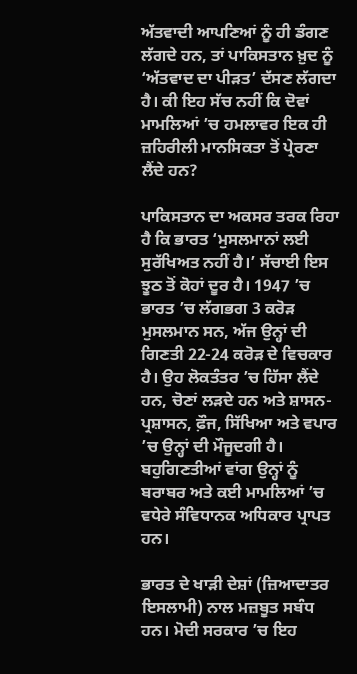ਅੱਤਵਾਦੀ ਆਪਣਿਆਂ ਨੂੰ ਹੀ ਡੰਗਣ ਲੱਗਦੇ ਹਨ, ਤਾਂ ਪਾਕਿਸਤਾਨ ਖ਼ੁਦ ਨੂੰ ‘ਅੱਤਵਾਦ ਦਾ ਪੀੜਤ’ ਦੱਸਣ ਲੱਗਦਾ ਹੈ। ਕੀ ਇਹ ਸੱਚ ਨਹੀਂ ਕਿ ਦੋਵਾਂ ਮਾਮਲਿਆਂ ’ਚ ਹਮਲਾਵਰ ਇਕ ਹੀ ਜ਼ਹਿਰੀਲੀ ਮਾਨਸਿਕਤਾ ਤੋਂ ਪ੍ਰੇਰਣਾ ਲੈਂਦੇ ਹਨ?

ਪਾਕਿਸਤਾਨ ਦਾ ਅਕਸਰ ਤਰਕ ਰਿਹਾ ਹੈ ਕਿ ਭਾਰਤ ‘ਮੁਸਲਮਾਨਾਂ ਲਈ ਸੁਰੱਖਿਅਤ ਨਹੀਂ ਹੈ।’ ਸੱਚਾਈ ਇਸ ਝੂਠ ਤੋਂ ਕੋਹਾਂ ਦੂਰ ਹੈ। 1947 ’ਚ ਭਾਰਤ ’ਚ ਲੱਗਭਗ 3 ਕਰੋੜ ਮੁਸਲਮਾਨ ਸਨ, ਅੱਜ ਉਨ੍ਹਾਂ ਦੀ ਗਿਣਤੀ 22-24 ਕਰੋੜ ਦੇ ਵਿਚਕਾਰ ਹੈ। ਉਹ ਲੋਕਤੰਤਰ ’ਚ ਹਿੱਸਾ ਲੈਂਦੇ ਹਨ, ਚੋਣਾਂ ਲੜਦੇ ਹਨ ਅਤੇ ਸ਼ਾਸਨ-ਪ੍ਰਸ਼ਾਸਨ, ਫ਼ੌਜ, ਸਿੱਖਿਆ ਅਤੇ ਵਪਾਰ ’ਚ ਉਨ੍ਹਾਂ ਦੀ ਮੌਜੂਦਗੀ ਹੈ। ਬਹੁਗਿਣਤੀਆਂ ਵਾਂਗ ਉਨ੍ਹਾਂ ਨੂੰ ਬਰਾਬਰ ਅਤੇ ਕਈ ਮਾਮਲਿਆਂ ’ਚ ਵਧੇਰੇ ਸੰਵਿਧਾਨਕ ਅਧਿਕਾਰ ਪ੍ਰਾਪਤ ਹਨ।

ਭਾਰਤ ਦੇ ਖਾੜੀ ਦੇਸ਼ਾਂ (ਜ਼ਿਆਦਾਤਰ ਇਸਲਾਮੀ) ਨਾਲ ਮਜ਼ਬੂਤ ਸਬੰਧ ਹਨ। ਮੋਦੀ ਸਰਕਾਰ ’ਚ ਇਹ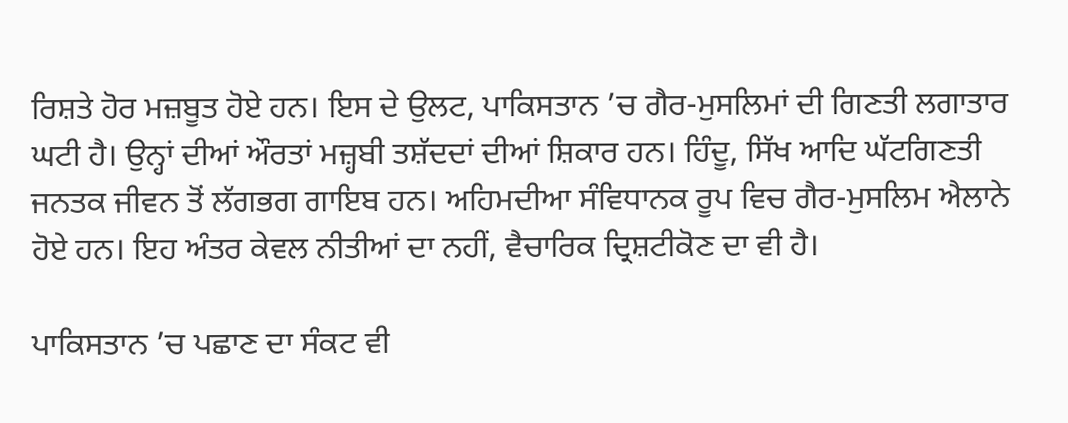ਰਿਸ਼ਤੇ ਹੋਰ ਮਜ਼ਬੂਤ ਹੋਏ ਹਨ। ਇਸ ਦੇ ਉਲਟ, ਪਾਕਿਸਤਾਨ ’ਚ ਗੈਰ-ਮੁਸਲਿਮਾਂ ਦੀ ਗਿਣਤੀ ਲਗਾਤਾਰ ਘਟੀ ਹੈ। ਉਨ੍ਹਾਂ ਦੀਆਂ ਔਰਤਾਂ ਮਜ਼੍ਹਬੀ ਤਸ਼ੱਦਦਾਂ ਦੀਆਂ ਸ਼ਿਕਾਰ ਹਨ। ਹਿੰਦੂ, ਸਿੱਖ ਆਦਿ ਘੱਟਗਿਣਤੀ ਜਨਤਕ ਜੀਵਨ ਤੋਂ ਲੱਗਭਗ ਗਾਇਬ ਹਨ। ਅਹਿਮਦੀਆ ਸੰਵਿਧਾਨਕ ਰੂਪ ਵਿਚ ਗੈਰ-ਮੁਸਲਿਮ ਐਲਾਨੇ ਹੋਏ ਹਨ। ਇਹ ਅੰਤਰ ਕੇਵਲ ਨੀਤੀਆਂ ਦਾ ਨਹੀਂ, ਵੈਚਾਰਿਕ ਦ੍ਰਿਸ਼ਟੀਕੋਣ ਦਾ ਵੀ ਹੈ।

ਪਾਕਿਸਤਾਨ ’ਚ ਪਛਾਣ ਦਾ ਸੰਕਟ ਵੀ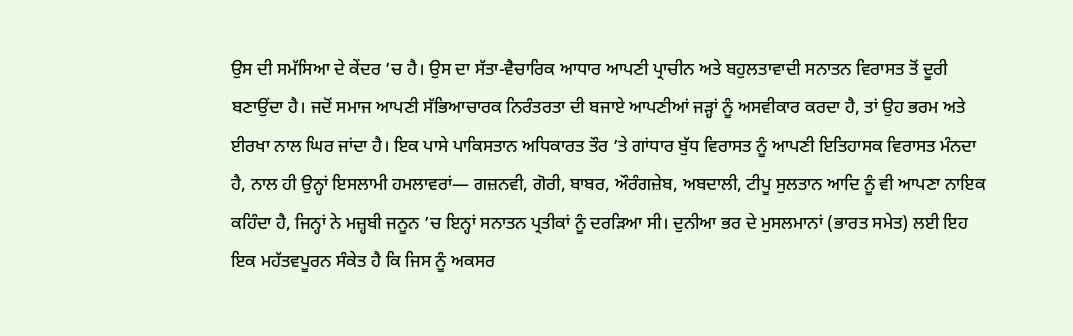ਉਸ ਦੀ ਸਮੱਸਿਆ ਦੇ ਕੇਂਦਰ ’ਚ ਹੈ। ਉਸ ਦਾ ਸੱਤਾ-ਵੈਚਾਰਿਕ ਆਧਾਰ ਆਪਣੀ ਪ੍ਰਾਚੀਨ ਅਤੇ ਬਹੁਲਤਾਵਾਦੀ ਸਨਾਤਨ ਵਿਰਾਸਤ ਤੋਂ ਦੂਰੀ ਬਣਾਉਂਦਾ ਹੈ। ਜਦੋਂ ਸਮਾਜ ਆਪਣੀ ਸੱਭਿਆਚਾਰਕ ਨਿਰੰਤਰਤਾ ਦੀ ਬਜਾਏ ਆਪਣੀਆਂ ਜੜ੍ਹਾਂ ਨੂੰ ਅਸਵੀਕਾਰ ਕਰਦਾ ਹੈ, ਤਾਂ ਉਹ ਭਰਮ ਅਤੇ ਈਰਖਾ ਨਾਲ ਘਿਰ ਜਾਂਦਾ ਹੈ। ਇਕ ਪਾਸੇ ਪਾਕਿਸਤਾਨ ਅਧਿਕਾਰਤ ਤੌਰ ’ਤੇ ਗਾਂਧਾਰ ਬੁੱਧ ਵਿਰਾਸਤ ਨੂੰ ਆਪਣੀ ਇਤਿਹਾਸਕ ਵਿਰਾਸਤ ਮੰਨਦਾ ਹੈ, ਨਾਲ ਹੀ ਉਨ੍ਹਾਂ ਇਸਲਾਮੀ ਹਮਲਾਵਰਾਂ— ਗਜ਼ਨਵੀ, ਗੋਰੀ, ਬਾਬਰ, ਔਰੰਗਜ਼ੇਬ, ਅਬਦਾਲੀ, ਟੀਪੂ ਸੁਲਤਾਨ ਆਦਿ ਨੂੰ ਵੀ ਆਪਣਾ ਨਾਇਕ ਕਹਿੰਦਾ ਹੈ, ਜਿਨ੍ਹਾਂ ਨੇ ਮਜ਼੍ਹਬੀ ਜਨੂਨ ’ਚ ਇਨ੍ਹਾਂ ਸਨਾਤਨ ਪ੍ਰਤੀਕਾਂ ਨੂੰ ਦਰੜਿਆ ਸੀ। ਦੁਨੀਆ ਭਰ ਦੇ ਮੁਸਲਮਾਨਾਂ (ਭਾਰਤ ਸਮੇਤ) ਲਈ ਇਹ ਇਕ ਮਹੱਤਵਪੂਰਨ ਸੰਕੇਤ ਹੈ ਕਿ ਜਿਸ ਨੂੰ ਅਕਸਰ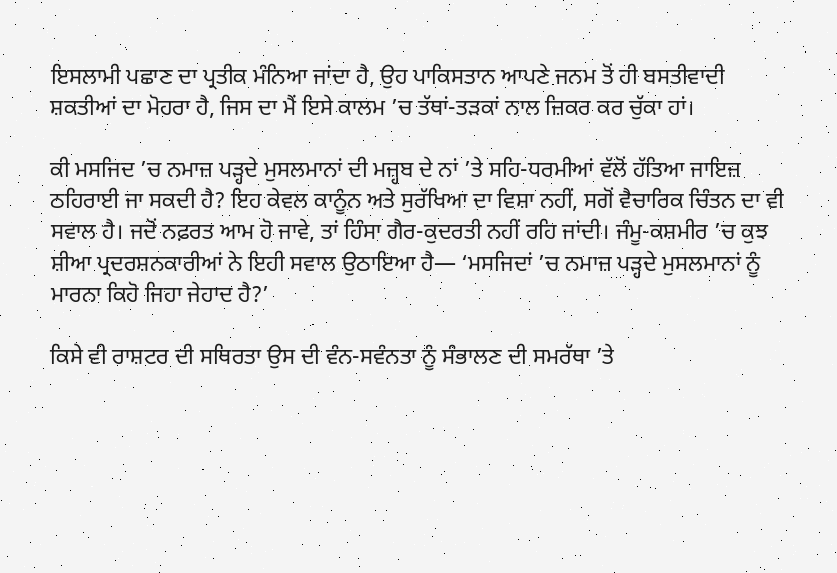ਇਸਲਾਮੀ ਪਛਾਣ ਦਾ ਪ੍ਰਤੀਕ ਮੰਨਿਆ ਜਾਂਦਾ ਹੈ, ਉਹ ਪਾਕਿਸਤਾਨ ਆਪਣੇ ਜਨਮ ਤੋਂ ਹੀ ਬਸਤੀਵਾਦੀ ਸ਼ਕਤੀਆਂ ਦਾ ਮੋਹਰਾ ਹੈ, ਜਿਸ ਦਾ ਮੈਂ ਇਸੇ ਕਾਲਮ ’ਚ ਤੱਥਾਂ-ਤੜਕਾਂ ਨਾਲ ਜ਼ਿਕਰ ਕਰ ਚੁੱਕਾ ਹਾਂ।

ਕੀ ਮਸਜਿਦ ’ਚ ਨਮਾਜ਼ ਪੜ੍ਹਦੇ ਮੁਸਲਮਾਨਾਂ ਦੀ ਮਜ਼੍ਹਬ ਦੇ ਨਾਂ ’ਤੇ ਸਹਿ-ਧਰਮੀਆਂ ਵੱਲੋਂ ਹੱਤਿਆ ਜਾਇਜ਼ ਠਹਿਰਾਈ ਜਾ ਸਕਦੀ ਹੈ? ਇਹ ਕੇਵਲ ਕਾਨੂੰਨ ਅਤੇ ਸੁਰੱਖਿਆ ਦਾ ਵਿਸ਼ਾ ਨਹੀਂ, ਸਗੋਂ ਵੈਚਾਰਿਕ ਚਿੰਤਨ ਦਾ ਵੀ ਸਵਾਲ ਹੈ। ਜਦੋਂ ਨਫ਼ਰਤ ਆਮ ਹੋ ਜਾਵੇ, ਤਾਂ ਹਿੰਸਾ ਗੈਰ-ਕੁਦਰਤੀ ਨਹੀਂ ਰਹਿ ਜਾਂਦੀ। ਜੰਮੂ-ਕਸ਼ਮੀਰ ’ਚ ਕੁਝ ਸ਼ੀਆ ਪ੍ਰਦਰਸ਼ਨਕਾਰੀਆਂ ਨੇ ਇਹੀ ਸਵਾਲ ਉਠਾਇਆ ਹੈ— ‘ਮਸਜਿਦਾਂ ’ਚ ਨਮਾਜ਼ ਪੜ੍ਹਦੇ ਮੁਸਲਮਾਨਾਂ ਨੂੰ ਮਾਰਨਾ ਕਿਹੋ ਜਿਹਾ ਜੇਹਾਦ ਹੈ?’

ਕਿਸੇ ਵੀ ਰਾਸ਼ਟਰ ਦੀ ਸਥਿਰਤਾ ਉਸ ਦੀ ਵੰਨ-ਸਵੰਨਤਾ ਨੂੰ ਸੰਭਾਲਣ ਦੀ ਸਮਰੱਥਾ ’ਤੇ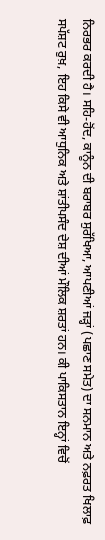ਨਿਰਭਰ ਕਰਦੀ ਹੈ। ਸਹਿ-ਹੋਂਦ, ਕਾਨੂੰਨ ਦੀ ਬਰਾਬਰ ਸੁਰੱਖਿਆ, ਆਪਣੀਆਂ ਜੜ੍ਹਾਂ (ਪਛਾਣ ਸਮੇਤ) ਦਾ ਸਨਮਾਨ ਅਤੇ ਨਫ਼ਰਤ ਖਿਲਾਫ਼ ਸਪੱਸ਼ਟ ਰੁਖ਼, ਇਹ ਕਿਸੇ ਵੀ ਆਧੁਨਿਕ ਅਤੇ ਸ਼ਾਂਤੀਪਸੰਦ ਦੇਸ਼ ਦੀਆਂ ਮੌਲਿਕ ਸ਼ਰਤਾਂ ਹਨ। ਕੀ ਪਾਕਿਸਤਾਨ ਇਨ੍ਹਾਂ ਵਿਚੋਂ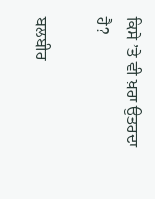ਕਿਸੇ ’ਤੇ ਵੀ ਖ਼ਰਾ ਉਤਰਦਾ ਹੈ?

ਬਲਬੀਰ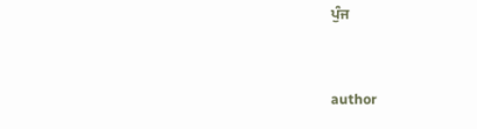ਪੁੰਜ


author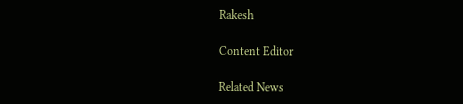Rakesh

Content Editor

Related News